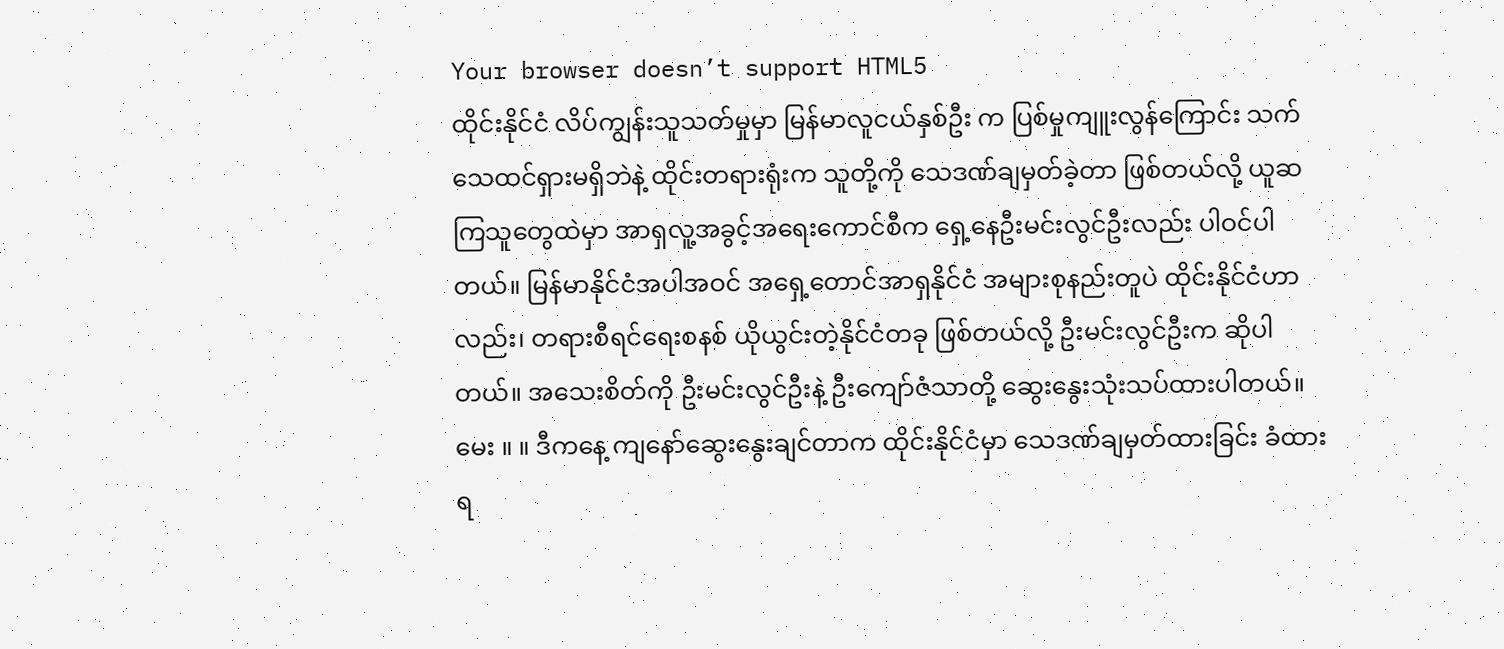Your browser doesn’t support HTML5
ထိုင်းနိုင်ငံ လိပ်ကျွန်းသူသတ်မှုမှာ မြန်မာလူငယ်နှစ်ဦး က ပြစ်မှုကျူးလွန်ကြောင်း သက်သေထင်ရှားမရှိဘဲနဲ့ ထိုင်းတရားရုံးက သူတို့ကို သေဒဏ်ချမှတ်ခဲ့တာ ဖြစ်တယ်လို့ ယူဆကြသူတွေထဲမှာ အာရှလူ့အခွင့်အရေးကောင်စီက ရှေ့နေဦးမင်းလွင်ဦးလည်း ပါဝင်ပါတယ်။ မြန်မာနိုင်ငံအပါအဝင် အရှေ့တောင်အာရှနိုင်ငံ အများစုနည်းတူပဲ ထိုင်းနိုင်ငံဟာလည်း၊ တရားစီရင်ရေးစနစ် ယိုယွင်းတဲ့နိုင်ငံတခု ဖြစ်တယ်လို့ ဦးမင်းလွင်ဦးက ဆိုပါတယ်။ အသေးစိတ်ကို ဦးမင်းလွင်ဦးနဲ့ ဦးကျော်ဇံသာတို့ ဆွေးနွေးသုံးသပ်ထားပါတယ်။
မေး ။ ။ ဒီကနေ့ ကျနော်ဆွေးနွေးချင်တာက ထိုင်းနိုင်ငံမှာ သေဒဏ်ချမှတ်ထားခြင်း ခံထားရ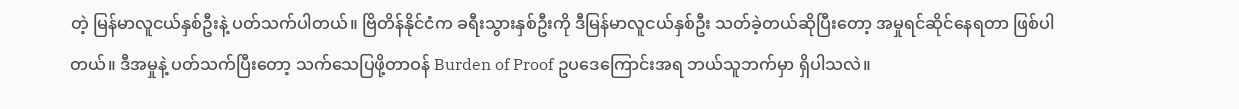တဲ့ မြန်မာလူငယ်နှစ်ဦးနဲ့ ပတ်သက်ပါတယ်။ ဗြိတိန်နိုင်ငံက ခရီးသွားနှစ်ဦးကို ဒီမြန်မာလူငယ်နှစ်ဦး သတ်ခဲ့တယ်ဆိုပြီးတော့ အမှုရင်ဆိုင်နေရတာ ဖြစ်ပါတယ်။ ဒီအမှုနဲ့ ပတ်သက်ပြီးတော့ သက်သေပြဖို့တာဝန် Burden of Proof ဥပဒေကြောင်းအရ ဘယ်သူဘက်မှာ ရှိပါသလဲ။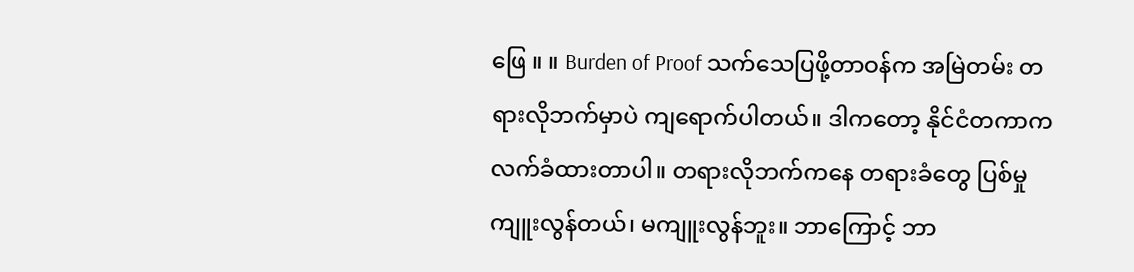ဖြေ ။ ။ Burden of Proof သက်သေပြဖို့တာဝန်က အမြဲတမ်း တရားလိုဘက်မှာပဲ ကျရောက်ပါတယ်။ ဒါကတော့ နိုင်ငံတကာက လက်ခံထားတာပါ။ တရားလိုဘက်ကနေ တရားခံတွေ ပြစ်မှုကျူးလွန်တယ်၊ မကျူးလွန်ဘူး။ ဘာကြောင့် ဘာ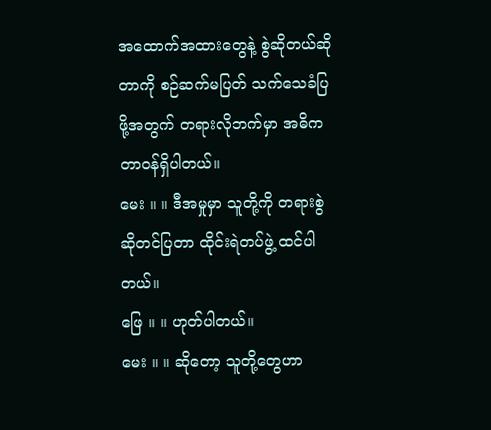အထောက်အထားတွေနဲ့ စွဲဆိုတယ်ဆိုတာကို စဉ်ဆက်မပြတ် သက်သေခံပြဖို့အတွက် တရားလိုဘက်မှာ အဓိကတာဝန်ရှိပါတယ်။
မေး ။ ။ ဒီအမှုမှာ သူတို့ကို တရားစွဲဆိုတင်ပြတာ ထိုင်းရဲတပ်ဖွဲ့ ထင်ပါတယ်။
ဖြေ ။ ။ ဟုတ်ပါတယ်။
မေး ။ ။ ဆိုတော့ သူတို့တွေဟာ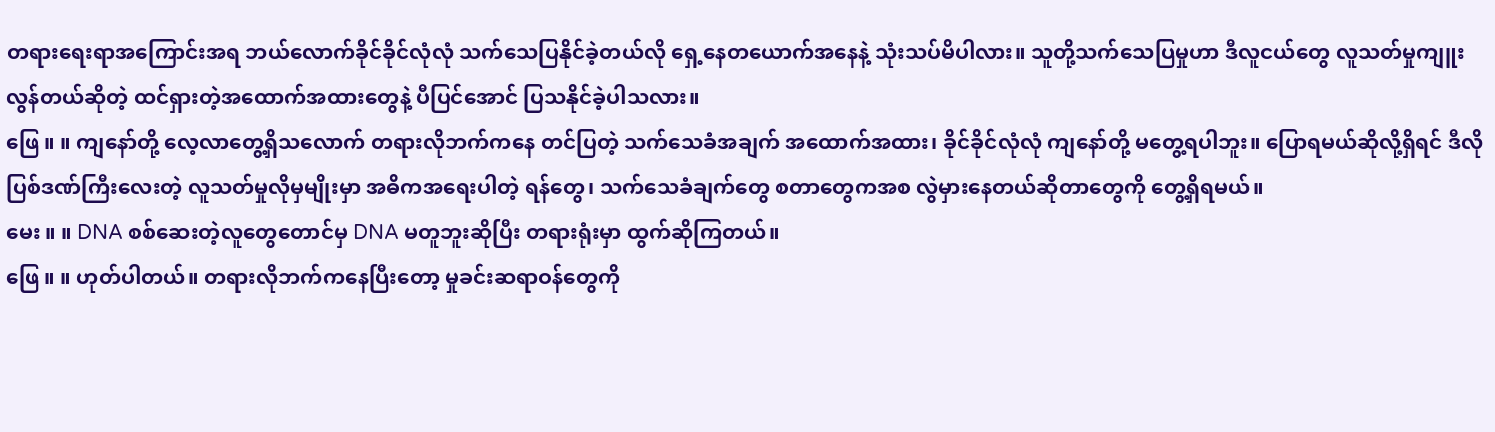တရားရေးရာအကြောင်းအရ ဘယ်လောက်ခိုင်ခိုင်လုံလုံ သက်သေပြနိုင်ခဲ့တယ်လို ရှေ့နေတယောက်အနေနဲ့ သုံးသပ်မိပါလား။ သူတို့သက်သေပြမှုဟာ ဒီလူငယ်တွေ လူသတ်မှုကျူးလွန်တယ်ဆိုတဲ့ ထင်ရှားတဲ့အထောက်အထားတွေနဲ့ ပီပြင်အောင် ပြသနိုင်ခဲ့ပါသလား။
ဖြေ ။ ။ ကျနော်တို့ လေ့လာတွေ့ရှိသလောက် တရားလိုဘက်ကနေ တင်ပြတဲ့ သက်သေခံအချက် အထောက်အထား၊ ခိုင်ခိုင်လုံလုံ ကျနော်တို့ မတွေ့ရပါဘူး။ ပြောရမယ်ဆိုလို့ရှိရင် ဒီလိုပြစ်ဒဏ်ကြီးလေးတဲ့ လူသတ်မှုလိုမှမျိုးမှာ အဓိကအရေးပါတဲ့ ရန်တွေ၊ သက်သေခံချက်တွေ စတာတွေကအစ လွဲမှားနေတယ်ဆိုတာတွေကို တွေ့ရှိရမယ်။
မေး ။ ။ DNA စစ်ဆေးတဲ့လူတွေတောင်မှ DNA မတူဘူးဆိုပြီး တရားရုံးမှာ ထွက်ဆိုကြတယ်။
ဖြေ ။ ။ ဟုတ်ပါတယ်။ တရားလိုဘက်ကနေပြီးတော့ မှုခင်းဆရာဝန်တွေကို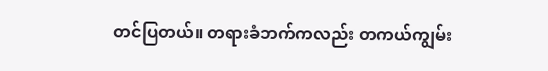တင်ပြတယ်။ တရားခံဘက်ကလည်း တကယ်ကျွမ်း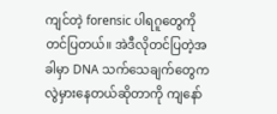ကျင်တဲ့ forensic ပါရဂူတွေကို တင်ပြတယ်။ အဲဒီလိုတင်ပြတဲ့အခါမှာ DNA သက်သေချက်တွေက လွဲမှားနေတယ်ဆိုတာကို ကျနော်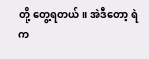တို့ တွေ့ရတယ်။ အဲဒီတော့ ရဲက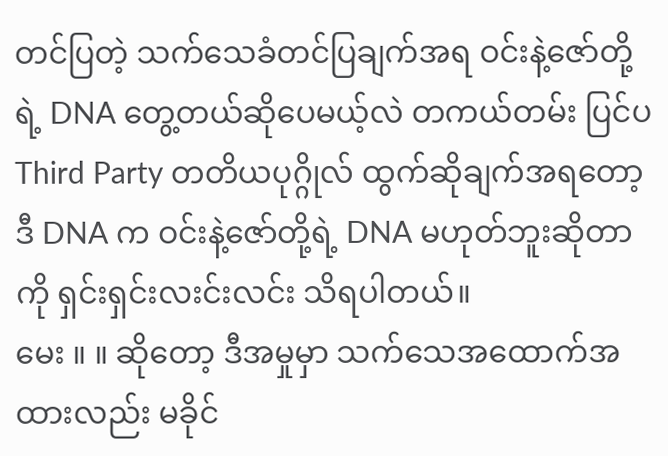တင်ပြတဲ့ သက်သေခံတင်ပြချက်အရ ဝင်းနဲ့ဇော်တို့ရဲ့ DNA တွေ့တယ်ဆိုပေမယ့်လဲ တကယ်တမ်း ပြင်ပ Third Party တတိယပုဂ္ဂိုလ် ထွက်ဆိုချက်အရတော့ ဒီ DNA က ဝင်းနဲ့ဇော်တို့ရဲ့ DNA မဟုတ်ဘူးဆိုတာကို ရှင်းရှင်းလးင်းလင်း သိရပါတယ်။
မေး ။ ။ ဆိုတော့ ဒီအမှုမှာ သက်သေအထောက်အထားလည်း မခိုင်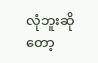လုံဘူးဆိုတော့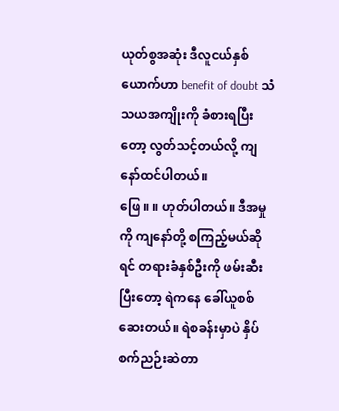ယုတ်စွအဆုံး ဒီလူငယ်နှစ်ယောက်ဟာ benefit of doubt သံသယအကျိုးကို ခံစားရပြီးတော့ လွတ်သင့်တယ်လို့ ကျနော်ထင်ပါတယ်။
ဖြေ ။ ။ ဟုတ်ပါတယ်။ ဒီအမှုကို ကျနော်တို့ စကြည့်မယ်ဆိုရင် တရားခံနှစ်ဦးကို ဖမ်းဆီးပြီးတော့ ရဲကနေ ခေါ်ယူစစ်ဆေးတယ်။ ရဲစခန်းမှာပဲ နှိပ်စက်ညဉ်းဆဲတာ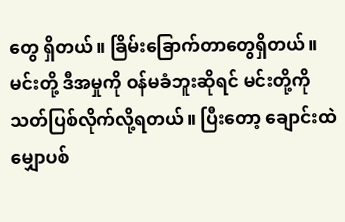တွေ ရှိတယ်။ ခြိမ်းခြောက်တာတွေရှိတယ်။ မင်းတို့ ဒီအမှုကို ဝန်မခံဘူးဆိုရင် မင်းတို့ကို သတ်ပြစ်လိုက်လို့ရတယ်။ ပြီးတော့ ချောင်းထဲမျှောပစ်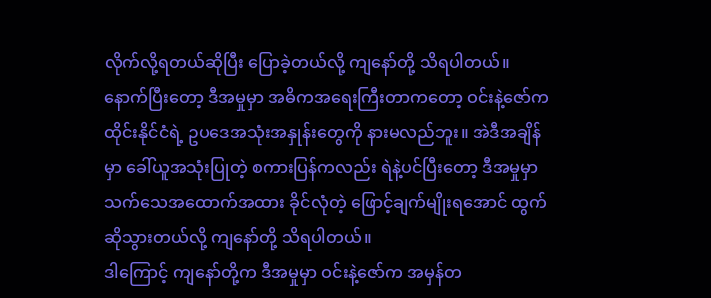လိုက်လို့ရတယ်ဆိုပြီး ပြောခဲ့တယ်လို့ ကျနော်တို့ သိရပါတယ်။ နောက်ပြီးတော့ ဒီအမှုမှာ အဓိကအရေးကြီးတာကတော့ ဝင်းနဲ့ဇော်က ထိုင်းနိုင်ငံရဲ့ ဥပဒေအသုံးအနှုန်းတွေကို နားမလည်ဘူး။ အဲဒီအချိန်မှာ ခေါ်ယူအသုံးပြုတဲ့ စကားပြန်ကလည်း ရဲနဲ့ပင်ပြီးတော့ ဒီအမှုမှာ သက်သေအထောက်အထား ခိုင်လုံတဲ့ ဖြောင့်ချက်မျိုးရအောင် ထွက်ဆိုသွားတယ်လို့ ကျနော်တို့ သိရပါတယ်။
ဒါကြောင့် ကျနော်တို့က ဒီအမှုမှာ ဝင်းနဲ့ဇော်က အမှန်တ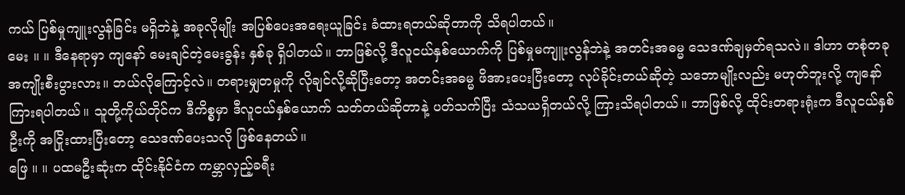ကယ် ပြစ်မှုကျူးလွန်ခြင်း မရှိဘဲနဲ့ အခုလိုမျိုး အပြစ်ပေးအရေးယူခြင်း ခံထားရတယ်ဆိုတာကို သိရပါတယ်။
မေး ။ ။ ဒီနေရာမှာ ကျနော် မေးချင်တဲ့မေးခွန်း နှစ်ခု ရှိပါတယ်။ ဘာဖြစ်လို့ ဒီလူငယ်နှစ်ယောက်ကို ပြစ်မှုမကျူးလွန်ဘဲနဲ့ အတင်းအဓမ္မ သေဒဏ်ချမှတ်ရသလဲ။ ဒါဟာ တစုံတခုအကျိုးစီးပွားလား။ ဘယ်လိုကြောင့်လဲ။ တရားမျှတမှုကို လိုချင်လို့ဆိုပြီးတော့ အတင်းအဓမ္မ ဖိအားပေးပြီးတော့ လုပ်ခိုင်းတယ်ဆိုတဲ့ သဘောမျိုးလည်း မဟုတ်ဘူးလို့ ကျနော်ကြားရပါတယ်။ သူတို့ကိုယ်တိုင်က ဒီကိစ္စမှာ ဒီလူငယ်နှစ်ယောက် သတ်တယ်ဆိုတာနဲ့ ပတ်သက်ပြီး သံသယရှိတယ်လို့ ကြားသိရပါတယ်။ ဘာဖြစ်လို့ ထိုင်းတရားရုံးက ဒီလူငယ်နှစ်ဦးကို အငြိုးထားပြီးတော့ သေဒဏ်ပေးသလို ဖြစ်နေတယ်။
ဖြေ ။ ။ ပထမဦးဆုံးက ထိုင်းနိုင်ငံက ကမ္ဘာလှည့်ခရီး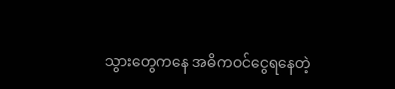သွားတွေကနေ အဓိကဝင်ငွေရနေတဲ့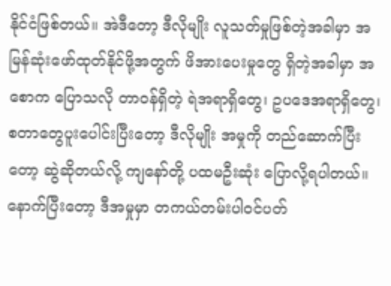နိုင်ငံဖြစ်တယ်။ အဲဒီတော့ ဒီလိုမျိုး လူသတ်မှုဖြစ်တဲ့အခါမှာ အမြန်ဆုံးဖော်ထုတ်နိုင်ဖို့အတွက် ဖိအားပေးမှုတွေ ရှိတဲ့အခါမှာ အစောက ပြောသလို တာဝန်ရှိတဲ့ ရဲအရာရှိတွေ၊ ဥပဒေအရာရှိတွေ၊ စတာတွေပူးပေါင်းပြီးတော့ ဒီလိုမျိုး အမှုကို တည်ဆောက်ပြီးတော့ ဆွဲဆိုတယ်လို့ ကျနော်တို့ ပထမဦးဆုံး ပြောလို့ရပါတယ်။ နောက်ပြီးတော့ ဒီအမှုမှာ တကယ်တမ်းပါဝင်ပတ်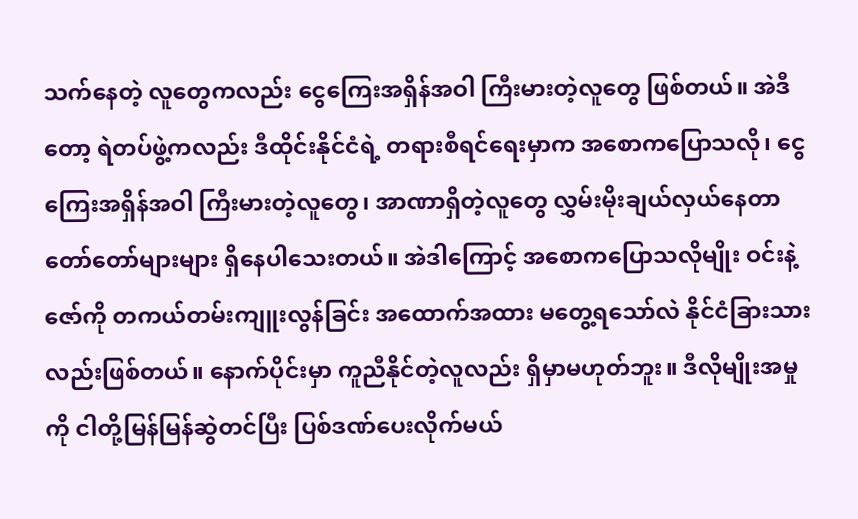သက်နေတဲ့ လူတွေကလည်း ငွေကြေးအရှိန်အဝါ ကြီးမားတဲ့လူတွေ ဖြစ်တယ်။ အဲဒီတော့ ရဲတပ်ဖွဲ့ကလည်း ဒီထိုင်းနိုင်ငံရဲ့ တရားစီရင်ရေးမှာက အစောကပြောသလို၊ ငွေကြေးအရှိန်အဝါ ကြီးမားတဲ့လူတွေ၊ အာဏာရှိတဲ့လူတွေ လွှမ်းမိုးချယ်လှယ်နေတာ တော်တော်များများ ရှိနေပါသေးတယ်။ အဲဒါကြောင့် အစောကပြောသလိုမျိုး ဝင်းနဲ့ဇော်ကို တကယ်တမ်းကျူးလွန်ခြင်း အထောက်အထား မတွေ့ရသော်လဲ နိုင်ငံခြားသားလည်းဖြစ်တယ်။ နောက်ပိုင်းမှာ ကူညီနိုင်တဲ့လူလည်း ရှိမှာမဟုတ်ဘူး။ ဒီလိုမျိုးအမှုကို ငါတို့မြန်မြန်ဆွဲတင်ပြီး ပြစ်ဒဏ်ပေးလိုက်မယ်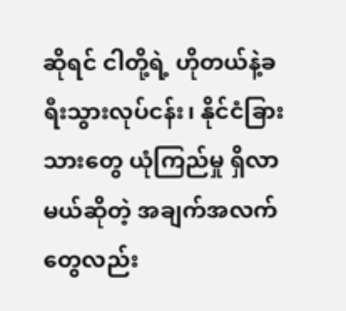ဆိုရင် ငါတို့ရဲ့ ဟိုတယ်နဲ့ခရီးသွားလုပ်ငန်း၊ နိုင်ငံခြားသားတွေ ယုံကြည်မှု ရှိလာမယ်ဆိုတဲ့ အချက်အလက်တွေလည်း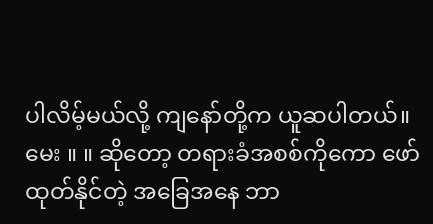ပါလိမ့်မယ်လို့ ကျနော်တို့က ယူဆပါတယ်။
မေး ။ ။ ဆိုတော့ တရားခံအစစ်ကိုကော ဖော်ထုတ်နိုင်တဲ့ အခြေအနေ ဘာ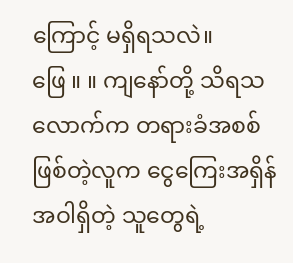ကြောင့် မရှိရသလဲ။
ဖြေ ။ ။ ကျနော်တို့ သိရသလောက်က တရားခံအစစ် ဖြစ်တဲ့လူက ငွေကြေးအရှိန်အဝါရှိတဲ့ သူတွေရဲ့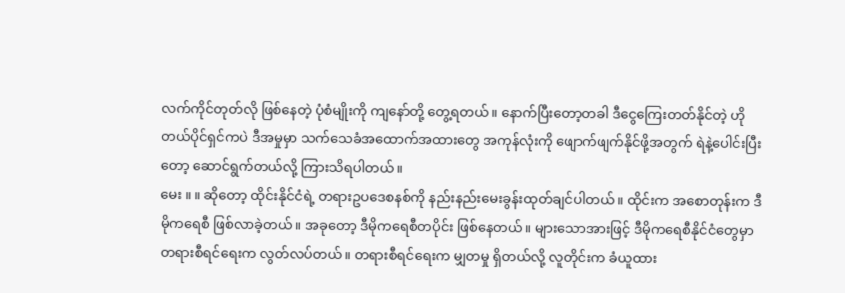လက်ကိုင်တုတ်လို ဖြစ်နေတဲ့ ပုံစံမျိုးကို ကျနော်တို့ တွေ့ရတယ်။ နောက်ပြီးတော့တခါ ဒီငွေကြေးတတ်နိုင်တဲ့ ဟိုတယ်ပိုင်ရှင်ကပဲ ဒီအမှုမှာ သက်သေခံအထောက်အထားတွေ အကုန်လုံးကို ဖျောက်ဖျက်နိုင်ဖို့အတွက် ရဲနဲ့ပေါင်းပြီးတော့ ဆောင်ရွက်တယ်လို့ ကြားသိရပါတယ်။
မေး ။ ။ ဆိုတော့ ထိုင်းနိုင်ငံရဲ့ တရားဥပဒေစနစ်ကို နည်းနည်းမေးခွန်းထုတ်ချင်ပါတယ်။ ထိုင်းက အစောတုန်းက ဒီမိုကရေစီ ဖြစ်လာခဲ့တယ်။ အခုတော့ ဒီမိုကရေစီတပိုင်း ဖြစ်နေတယ်။ များသောအားဖြင့် ဒီမိုကရေစီနိုင်ငံတွေမှာ တရားစီရင်ရေးက လွတ်လပ်တယ်။ တရားစီရင်ရေးက မျှတမှု ရှိတယ်လို့ လူတိုင်းက ခံယူထား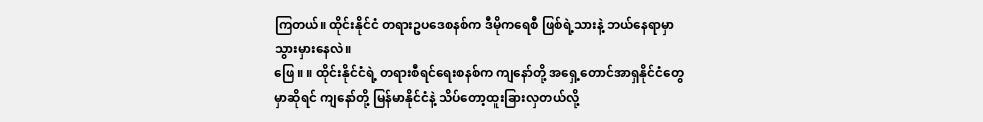ကြတယ်။ ထိုင်းနိုင်ငံ တရားဥပဒေစနစ်က ဒီမိုကရေစီ ဖြစ်ရဲ့သားနဲ့ ဘယ်နေရာမှာ သွားမှားနေလဲ။
ဖြေ ။ ။ ထိုင်းနိုင်ငံရဲ့ တရားစီရင်ရေးစနစ်က ကျနော်တို့ အရှေ့တောင်အာရှနိုင်ငံတွေမှာဆိုရင် ကျနော်တို့ မြန်မာနိုင်ငံနဲ့ သိပ်တော့ထူးခြားလှတယ်လို့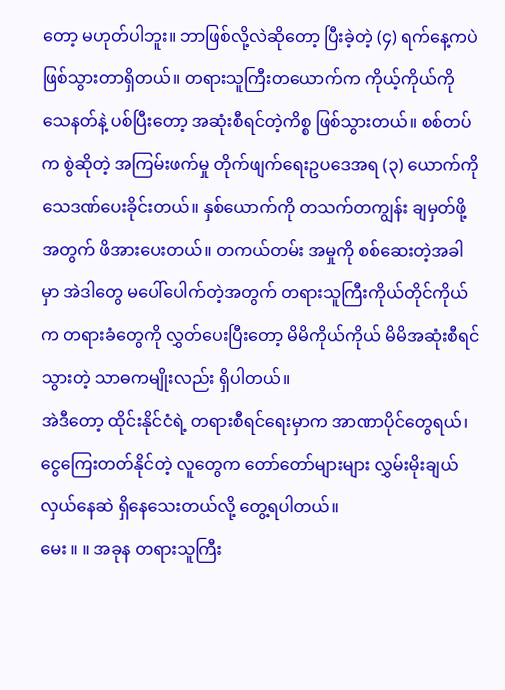တော့ မဟုတ်ပါဘူး။ ဘာဖြစ်လို့လဲဆိုတော့ ပြီးခဲ့တဲ့ (၄) ရက်နေ့ကပဲ ဖြစ်သွားတာရှိတယ်။ တရားသူကြီးတယောက်က ကိုယ့်ကိုယ်ကို သေနတ်နဲ့ ပစ်ပြီးတော့ အဆုံးစီရင်တဲ့ကိစ္စ ဖြစ်သွားတယ်။ စစ်တပ်က စွဲဆိုတဲ့ အကြမ်းဖက်မှု တိုက်ဖျက်ရေးဥပဒေအရ (၃) ယောက်ကို သေဒဏ်ပေးခိုင်းတယ်။ နှစ်ယောက်ကို တသက်တကျွန်း ချမှတ်ဖို့အတွက် ဖိအားပေးတယ်။ တကယ်တမ်း အမှုကို စစ်ဆေးတဲ့အခါမှာ အဲဒါတွေ မပေါ်ပေါက်တဲ့အတွက် တရားသူကြီးကိုယ်တိုင်ကိုယ်က တရားခံတွေကို လွှတ်ပေးပြီးတော့ မိမိကိုယ်ကိုယ် မိမိအဆုံးစီရင်သွားတဲ့ သာဓကမျိုးလည်း ရှိပါတယ်။
အဲဒီတော့ ထိုင်းနိုင်ငံရဲ့ တရားစီရင်ရေးမှာက အာဏာပိုင်တွေရယ်၊ ငွေကြေးတတ်နိုင်တဲ့ လူတွေက တော်တော်များများ လွှမ်းမိုးချယ်လှယ်နေဆဲ ရှိနေသေးတယ်လို့ တွေ့ရပါတယ်။
မေး ။ ။ အခုန တရားသူကြီး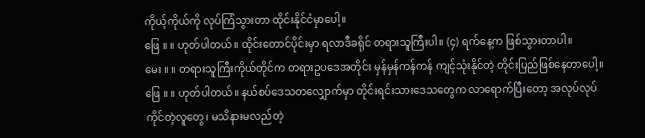ကိုယ့်ကိုယ်ကို လုပ်ကြံသွားတာ ထိုင်းနိုင်ငံမှာပေါ့။
ဖြေ ။ ။ ဟုတ်ပါတယ်။ ထိုင်းတောင်ပိုင်းမှာ ရလာဒီခရိုင် တရားသူကြီးပါ။ (၄) ရက်နေ့က ဖြစ်သွားတာပါ။
မေး ။ ။ တရားသူကြီးကိုယ်တိုင်က တရားဥပဒေအတိုင်း မှန်မှန်ကန်ကန် ကျင့်သုံးနိုင်တဲ့ တိုင်းပြည်ဖြစ်နေတာပေါ့။
ဖြေ ။ ။ ဟုတ်ပါတယ်။ နယ်စပ်ဒေသတလျှောက်မှာ တိုင်းရင်းသားဒေသတွေက လာရောက်ပြီးတော့ အလုပ်လုပ်ကိုင်တဲ့လူတွေ၊ မသိနားမလည်တဲ့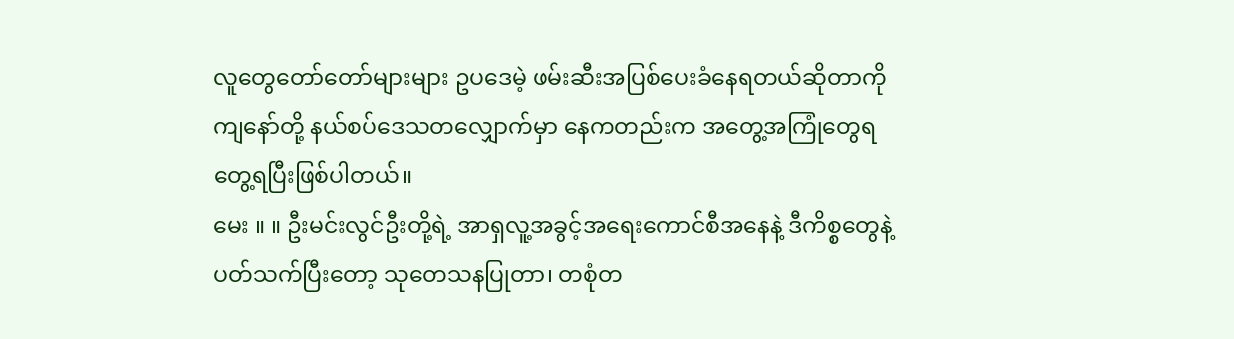လူတွေတော်တော်များများ ဥပဒေမဲ့ ဖမ်းဆီးအပြစ်ပေးခံနေရတယ်ဆိုတာကို ကျနော်တို့ နယ်စပ်ဒေသတလျှောက်မှာ နေကတည်းက အတွေ့အကြုံတွေရ တွေ့ရပြီးဖြစ်ပါတယ်။
မေး ။ ။ ဦးမင်းလွင်ဦးတို့ရဲ့ အာရှလူ့အခွင့်အရေးကောင်စီအနေနဲ့ ဒီကိစ္စတွေနဲ့ ပတ်သက်ပြီးတော့ သုတေသနပြုတာ၊ တစုံတ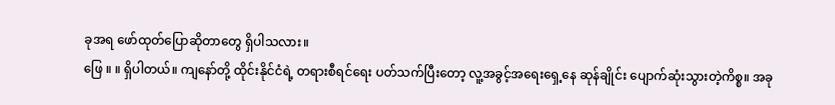ခုအရ ဖော်ထုတ်ပြောဆိုတာတွေ ရှိပါသလား။
ဖြေ ။ ။ ရှိပါတယ်။ ကျနော်တို့ ထိုင်းနိုင်ငံရဲ့ တရားစီရင်ရေး ပတ်သက်ပြီးတော့ လူ့အခွင့်အရေးရှေ့နေ ဆုန်ချိုင်း ပျောက်ဆုံးသွားတဲ့ကိစ္စ။ အခု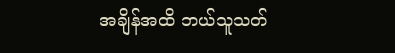အချိန်အထိ ဘယ်သူသတ်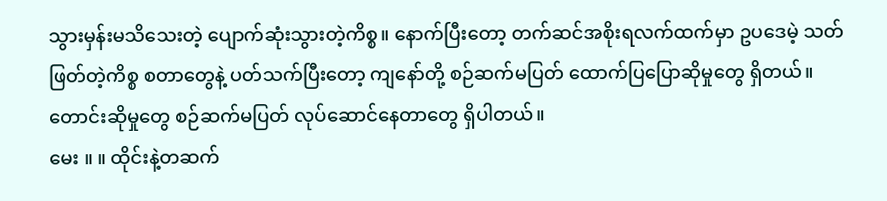သွားမှန်းမသိသေးတဲ့ ပျောက်ဆုံးသွားတဲ့ကိစ္စ။ နောက်ပြီးတော့ တက်ဆင်အစိုးရလက်ထက်မှာ ဥပဒေမဲ့ သတ်ဖြတ်တဲ့ကိစ္စ စတာတွေနဲ့ ပတ်သက်ပြီးတော့ ကျနော်တို့ စဉ်ဆက်မပြတ် ထောက်ပြပြောဆိုမှုတွေ ရှိတယ်။ တောင်းဆိုမှုတွေ စဉ်ဆက်မပြတ် လုပ်ဆောင်နေတာတွေ ရှိပါတယ်။
မေး ။ ။ ထိုင်းနဲ့တဆက်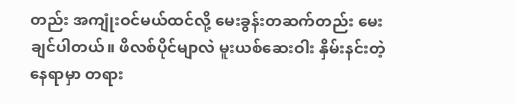တည်း အကျုံးဝင်မယ်ထင်လို့ မေးခွန်းတဆက်တည်း မေးချင်ပါတယ်။ ဖိလစ်ပိုင်မျာလဲ မူးယစ်ဆေးဝါး နှိမ်းနင်းတဲ့နေရာမှာ တရား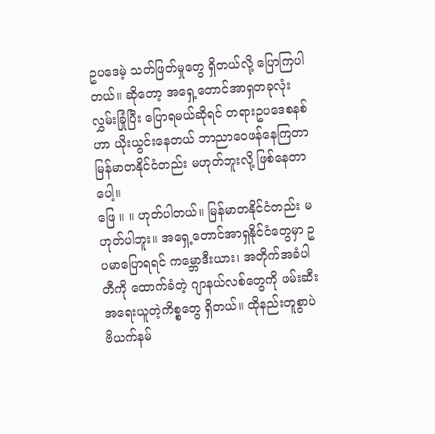ဥပဒေမဲ့ သတ်ဖြတ်မှုတွေ ရှိတယ်လို့ ပြောကြပါတယ်။ ဆိုတော့ အရှေ့တောင်အာရှတခုလုံး လွှမ်းခြုံပြီး ပြောရမယ်ဆိုရင် တရားဥပဒေစနစ်ဟာ ယိုးယွင်းနေတယ် ဘာညာဝေဖန်နေကြတာ မြန်မာတနိုင်ငံတည်း မဟုတ်ဘူးလို့ ဖြစ်နေတာပေါ့။
ဖြေ ။ ။ ဟုတ်ပါတယ်။ မြန်မာတနိုင်ငံတည်း မဟုတ်ပါဘူး။ အရှေ့တောင်အာရှနိုင်ငံတွေမှာ ဥပမာပြောရရင် ကမ္ဘောဒီးယား၊ အတိုက်အခံပါတီကို ထောက်ခံတဲ့ ဂျာနယ်လစ်တွေကို ဖမ်းဆီးအရေးယူတဲ့ကိစ္စတွေ ရှိတယ်။ ထိုနည်းတူစွာပဲ ဗိယက်နမ်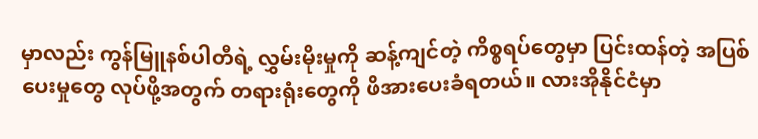မှာလည်း ကွန်မြူနစ်ပါတီရဲ့ လွှမ်းမိုးမှုကို ဆန့်ကျင်တဲ့ ကိစ္စရပ်တွေမှာ ပြင်းထန်တဲ့ အပြစ်ပေးမှုတွေ လုပ်ဖို့အတွက် တရားရုံးတွေကို ဖိအားပေးခံရတယ်။ လားအိုနိုင်ငံမှာ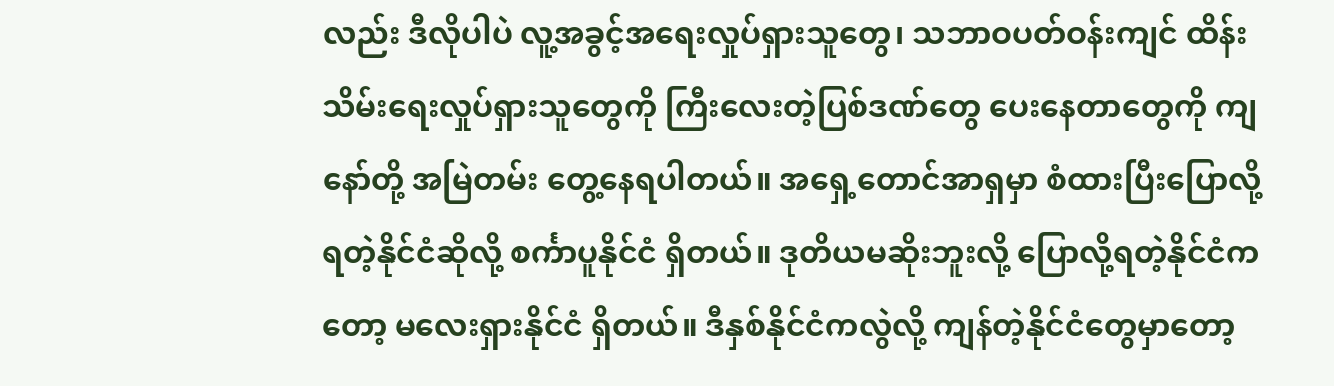လည်း ဒီလိုပါပဲ လူ့အခွင့်အရေးလှုပ်ရှားသူတွေ၊ သဘာဝပတ်ဝန်းကျင် ထိန်းသိမ်းရေးလှုပ်ရှားသူတွေကို ကြီးလေးတဲ့ပြစ်ဒဏ်တွေ ပေးနေတာတွေကို ကျနော်တို့ အမြဲတမ်း တွေ့နေရပါတယ်။ အရှေ့တောင်အာရှမှာ စံထားပြီးပြောလို့ရတဲ့နိုင်ငံဆိုလို့ စင်္ကာပူနိုင်ငံ ရှိတယ်။ ဒုတိယမဆိုးဘူးလို့ ပြောလို့ရတဲ့နိုင်ငံကတော့ မလေးရှားနိုင်ငံ ရှိတယ်။ ဒီနှစ်နိုင်ငံကလွဲလို့ ကျန်တဲ့နိုင်ငံတွေမှာတော့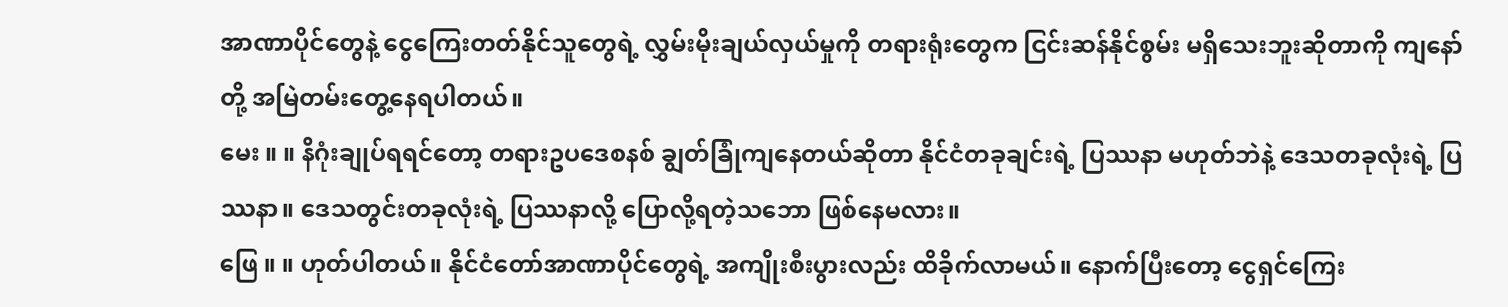အာဏာပိုင်တွေနဲ့ ငွေကြေးတတ်နိုင်သူတွေရဲ့ လွှမ်းမိုးချယ်လှယ်မှုကို တရားရုံးတွေက ငြင်းဆန်နိုင်စွမ်း မရှိသေးဘူးဆိုတာကို ကျနော်တို့ အမြဲတမ်းတွေ့နေရပါတယ်။
မေး ။ ။ နိဂုံးချုပ်ရရင်တော့ တရားဥပဒေစနစ် ချွတ်ခြုံကျနေတယ်ဆိုတာ နိုင်ငံတခုချင်းရဲ့ ပြဿနာ မဟုတ်ဘဲနဲ့ ဒေသတခုလုံးရဲ့ ပြဿနာ။ ဒေသတွင်းတခုလုံးရဲ့ ပြဿနာလို့ ပြောလို့ရတဲ့သဘော ဖြစ်နေမလား။
ဖြေ ။ ။ ဟုတ်ပါတယ်။ နိုင်ငံတော်အာဏာပိုင်တွေရဲ့ အကျိုးစီးပွားလည်း ထိခိုက်လာမယ်။ နောက်ပြီးတော့ ငွေရှင်ကြေး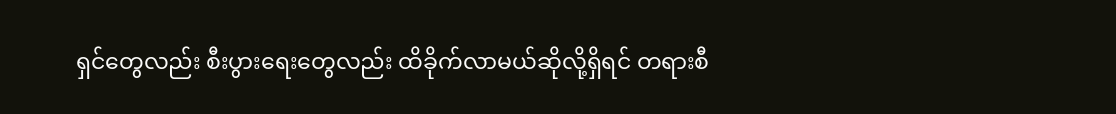ရှင်တွေလည်း စီးပွားရေးတွေလည်း ထိခိုက်လာမယ်ဆိုလို့ရှိရင် တရားစီ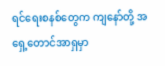ရင်ရေးစနစ်တွေက ကျနော်တို့ အရှေ့တောင်အာရှမှာ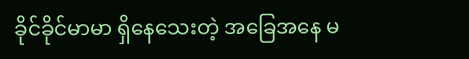ခိုင်ခိုင်မာမာ ရှိနေသေးတဲ့ အခြေအနေ မ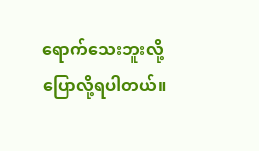ရောက်သေးဘူးလို့ ပြောလို့ရပါတယ်။